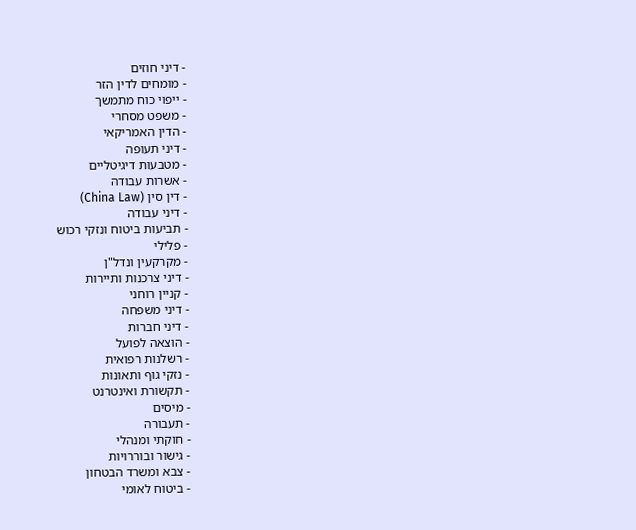- דיני חוזים
- מומחים לדין הזר
- ייפוי כוח מתמשך
- משפט מסחרי
- הדין האמריקאי
- דיני תעופה
- מטבעות דיגיטליים
- אשרות עבודה
- דין סין (China Law)
- דיני עבודה
- תביעות ביטוח ונזקי רכוש
- פלילי
- מקרקעין ונדל"ן
- דיני צרכנות ותיירות
- קניין רוחני
- דיני משפחה
- דיני חברות
- הוצאה לפועל
- רשלנות רפואית
- נזקי גוף ותאונות
- תקשורת ואינטרנט
- מיסים
- תעבורה
- חוקתי ומנהלי
- גישור ובוררויות
- צבא ומשרד הבטחון
- ביטוח לאומי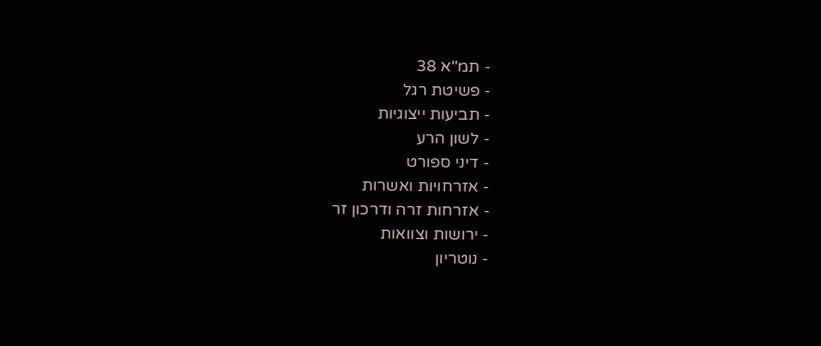- תמ"א 38
- פשיטת רגל
- תביעות ייצוגיות
- לשון הרע
- דיני ספורט
- אזרחויות ואשרות
- אזרחות זרה ודרכון זר
- ירושות וצוואות
- נוטריון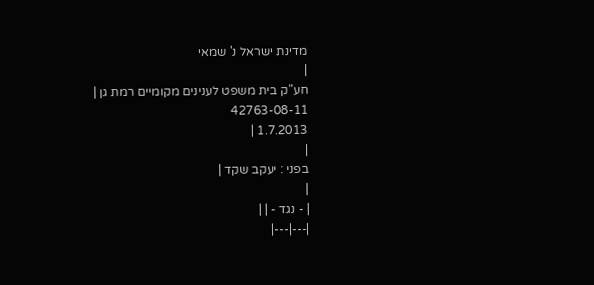מדינת ישראל נ' שמאי
|
חע"ק בית משפט לענינים מקומיים רמת גן |
42763-08-11
1.7.2013 |
|
בפני : יעקב שקד |
|
| - נגד - | |
|---|---|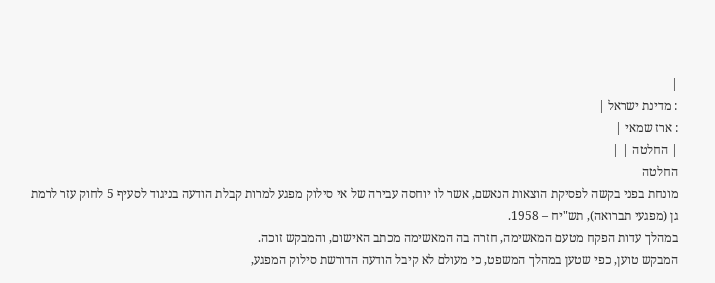|
: מדינת ישראל |
: ארז שמאי |
| החלטה | |
החלטה
מונחת בפני בקשה לפסיקת הוצאות הנאשם, אשר לו יוחסה עבירה של אי סילוק מפגע למרות קבלת הודעה בניגוד לסעיף 5 לחוק עזר לרמת גן (מפגעי תברואה), תש"יח – 1958.
במהלך עדות הפקח מטעם המאשימה, חזרה בה המאשימה מכתב האישום, והמבקש זוכה.
המבקש טוען, כפי שטען במהלך המשפט, כי מעולם לא קיבל הודעה הדורשת סילוק המפגע,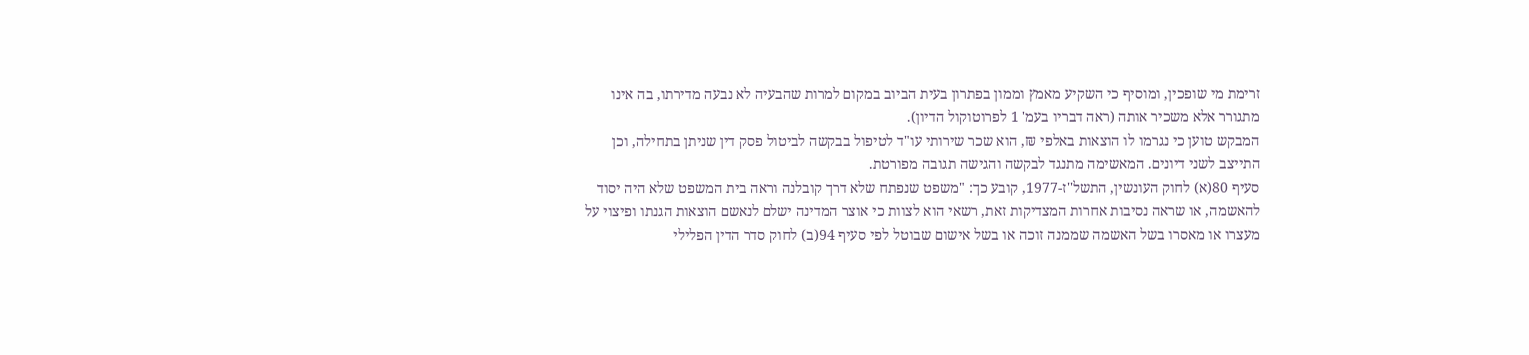זרימת מי שופכין, ומוסיף כי השקיע מאמץ וממון בפתרון בעית הביוב במקום למרות שהבעיה לא נבעה מדירתו, בה אינו מתגורר אלא משכיר אותה (ראה דבריו בעמ' 1 לפרוטוקול הדיון).
המבקש טוען כי נגרמו לו הוצאות באלפי ₪, הוא שכר שירותי עו"ד לטיפול בבקשה לביטול פסק דין שניתן בתחילה, וכן התייצב לשני דיונים. המאשימה מתנגד לבקשה והגישה תגובה מפורטת.
סעיף 80(א) לחוק העונשין, התשל''ז-1977, קובע כך: "משפט שנפתח שלא דרך קובלנה וראה בית המשפט שלא היה יסוד להאשמה, או שראה נסיבות אחרות המצדיקות זאת, רשאי הוא לצוות כי אוצר המדינה ישלם לנאשם הוצאות הגנתו ופיצוי על מעצרו או מאסרו בשל האשמה שממנה זוכה או בשל אישום שבוטל לפי סעיף 94(ב) לחוק סדר הדין הפלילי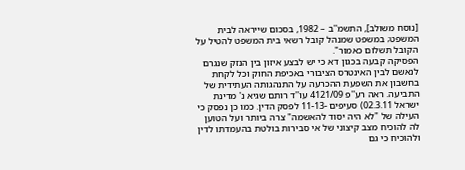[נוסח משולב], התשמ''ב – 1982, בסכום שייראה לבית המשפט; במשפט שמנהל קובל רשאי בית המשפט להטיל על הקובל תשלום כאמור".
הפסיקה קבעה בכגון דא כי יש לבצע איזון בין הנזק שנגרם לנאשם לבין האינטרס הציבורי באכיפת החוק וכל לקחת בחשבון את השפעת ההכרעה על התנהגותה העתידית של התביעה. ראה רע''פ 4121/09 עו''ד רותם שגיא נ' מדינת ישראל 02.3.11) סעיפים -11-13 לפסק הדין. כמו כן נפסק כי העילה של "לא היה יסוד להאשמה" צרה ביותר ועל הטוען לה להוכיח מצב קיצוני של אי סבירות בולטת בהעמדתו לדין ולהוכיח כי גם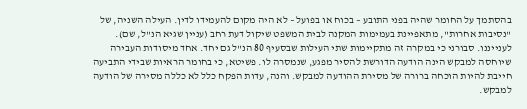בהסתמך על החומר שהיה בפני התובע – בכוח או בפועל – לא היה מקום להעמידו לדין. העילה השניה, של "נסיבות אחרות", מתאפיינת בעמימות המקנה לבית המשפט שיקול דעת רחב (עניין שגיא הנ''ל, שם).
לענייננו. סבורני כי במקרה זה מתקיימות שתי העילות שבסעיף 80 הנ"ל גם יחד. אחד מיסודות העבירה שיוחסה למבקש הינה הודעה הדורשת להסיר מפגע, שנמסרה לו. פשיטא, כי בחומר הראיות שבידי התביעה חייבת להיות הוכחה ברורה של מסירת ההודעה למבקש. והנה, עדות הפקח כלל לא כללה מסירה של הודעה למבקש.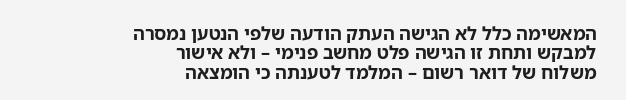המאשימה כלל לא הגישה העתק הודעה שלפי הנטען נמסרה למבקש ותחת זו הגישה פלט מחשב פנימי – ולא אישור משלוח של דואר רשום – המלמד לטענתה כי הומצאה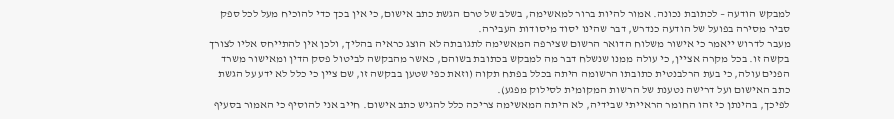למבקש הודעה – לכתובת נכונה. אמור להיות ברור למאשימה, בשלב של טרם הגשת כתב אישום, כי אין בכך כדי להוכיח מעל לכל ספק סביר מסירה בפועל של הודעה כנדרש, דבר שהינו יסוד מיסודות העבירה.
מעבר לדרוש ייאמר כי אישור משלוח הדואר הרשום שצירפה המאשימה לתגובתה לא הוצג כראיה בהליך, ולכן אין להתייחס אליו לצורך בקשה זו. בכל מקרה אציין, כי עולה ממנו שנשלח דבר מה למבקש בכתובת בשוהם, כאשר מהבקשה לביטול פסק הדין ומאישור משרד הפנים עולה, כי בעת הרלבנטית כתובתו הרשומה היתה בכלל בפתח תקוה (וזאת כפי שטען בבקשה זו, שם ציין כי כלל לא ידע על הגשת כתב האישום ועל דרישה נטענת של הרשות המקומית לסילוק מפגע).
לפיכך, בהינתן כי זהו החומר הראייתי שבידיה, לא היתה המאשימה צריכה כלל להגיש כתב אישום. חייב אני להוסיף כי האמור בסעיף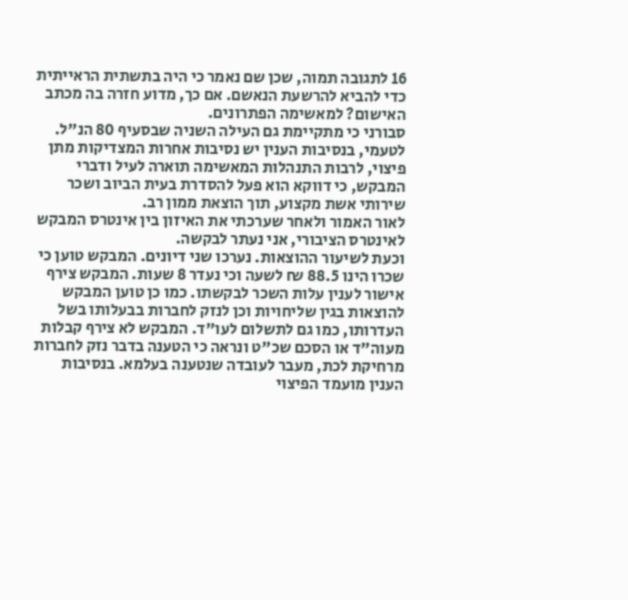16 לתגובה תמוה, שכן שם נאמר כי היה בתשתית הראייתית כדי להביא להרשעת הנאשם. אם כך, מדוע חזרה בה מכתב האישום? למאשימה הפתרונים.
סבורני כי מתקיימת גם העילה השניה שבסעיף 80 הנ"ל. לטעמי, בנסיבות הענין יש נסיבות אחרות המצדיקות מתן פיצוי, לרבות התנהלות המאשימה תוארה לעיל ודברי המבקש, כי דווקא הוא פעל להסדרת בעית הביוב ושכר שירותי אשת מקצוע, תוך הוצאת ממון רב.
לאור האמור ולאחר שערכתי את האיזון בין אינטרס המבקש לאינטרס הציבורי, אני נעתר לבקשה.
וכעת לשיעור ההוצאות. נערכו שני דיונים. המבקש טוען כי שכרו הינו 88.5 ₪ לשעה וכי נעדר 8 שעות. המבקש צירף אישור לענין עלות השכר לבקשתו. כמו כן טוען המבקש להוצאות בגין שליחויות וכן לנזק לחברות בבעלותו בשל העדרותו, כמו גם לתשלום לעו"ד. המבקש לא צירף קבלות מעוה"ד או הסכם שכ"ט ונראה כי הטענה בדבר נזק לחברות מרחיקת לכת, מעבר לעובדה שנטענה בעלמא. בנסיבות הענין מועמד הפיצוי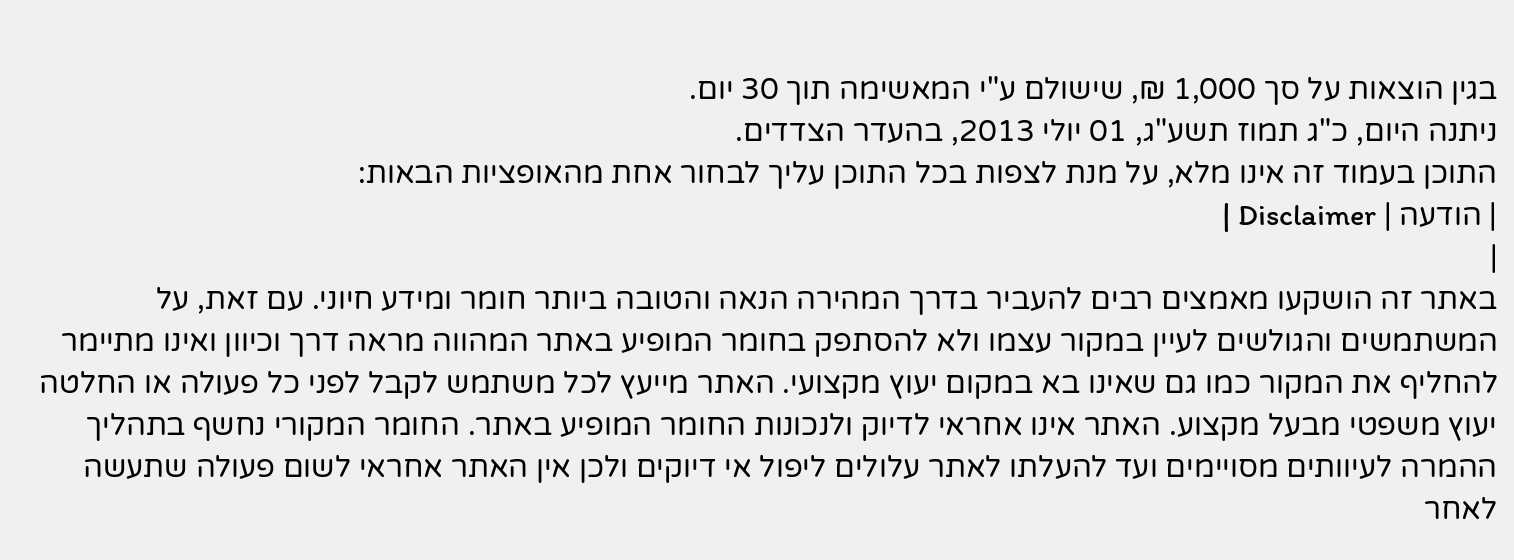בגין הוצאות על סך 1,000 ₪, שישולם ע"י המאשימה תוך 30 יום.
ניתנה היום, כ"ג תמוז תשע"ג, 01 יולי 2013, בהעדר הצדדים.
התוכן בעמוד זה אינו מלא, על מנת לצפות בכל התוכן עליך לבחור אחת מהאופציות הבאות:
| הודעה | Disclaimer |
|
באתר זה הושקעו מאמצים רבים להעביר בדרך המהירה הנאה והטובה ביותר חומר ומידע חיוני. עם זאת, על המשתמשים והגולשים לעיין במקור עצמו ולא להסתפק בחומר המופיע באתר המהווה מראה דרך וכיוון ואינו מתיימר להחליף את המקור כמו גם שאינו בא במקום יעוץ מקצועי. האתר מייעץ לכל משתמש לקבל לפני כל פעולה או החלטה יעוץ משפטי מבעל מקצוע. האתר אינו אחראי לדיוק ולנכונות החומר המופיע באתר. החומר המקורי נחשף בתהליך ההמרה לעיוותים מסויימים ועד להעלתו לאתר עלולים ליפול אי דיוקים ולכן אין האתר אחראי לשום פעולה שתעשה לאחר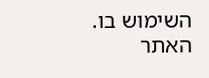השימוש בו. האתר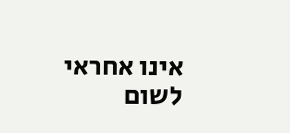אינו אחראי לשום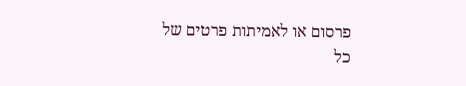פרסום או לאמיתות פרטים של כל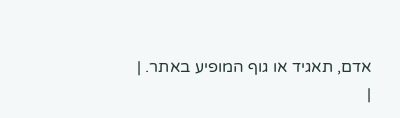אדם, תאגיד או גוף המופיע באתר. |
|